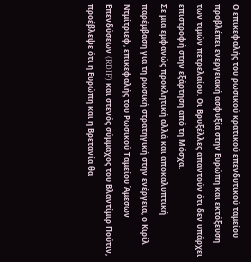Ο επικεφαλής του ρωσικού κρατικού επενδυτικού ταμείου προβλέπει ενεργειακή ασφυξία στην Ευρώπη και εκτόξευση των τιμών πετρελαίου. Οι Βρυξέλλες απαντούν ότι δεν υπάρχει επιστροφή στην εξάρτηση από τη Μόσχα.
Σε μια εμφανώς προκλητική αλλά και αποκαλυπτική παρέμβαση για τη ρωσική στρατηγική στην ενέργεια, ο Κιρίλ Ντμίτριεφ, επικεφαλής του Ρωσικού Ταμείου Άμεσων Επενδύσεων (RDIF) και στενός σύμμαχος του Βλαντίμιρ Πούτιν, προέβλεψε ότι η Ευρώπη και η Βρετανία θα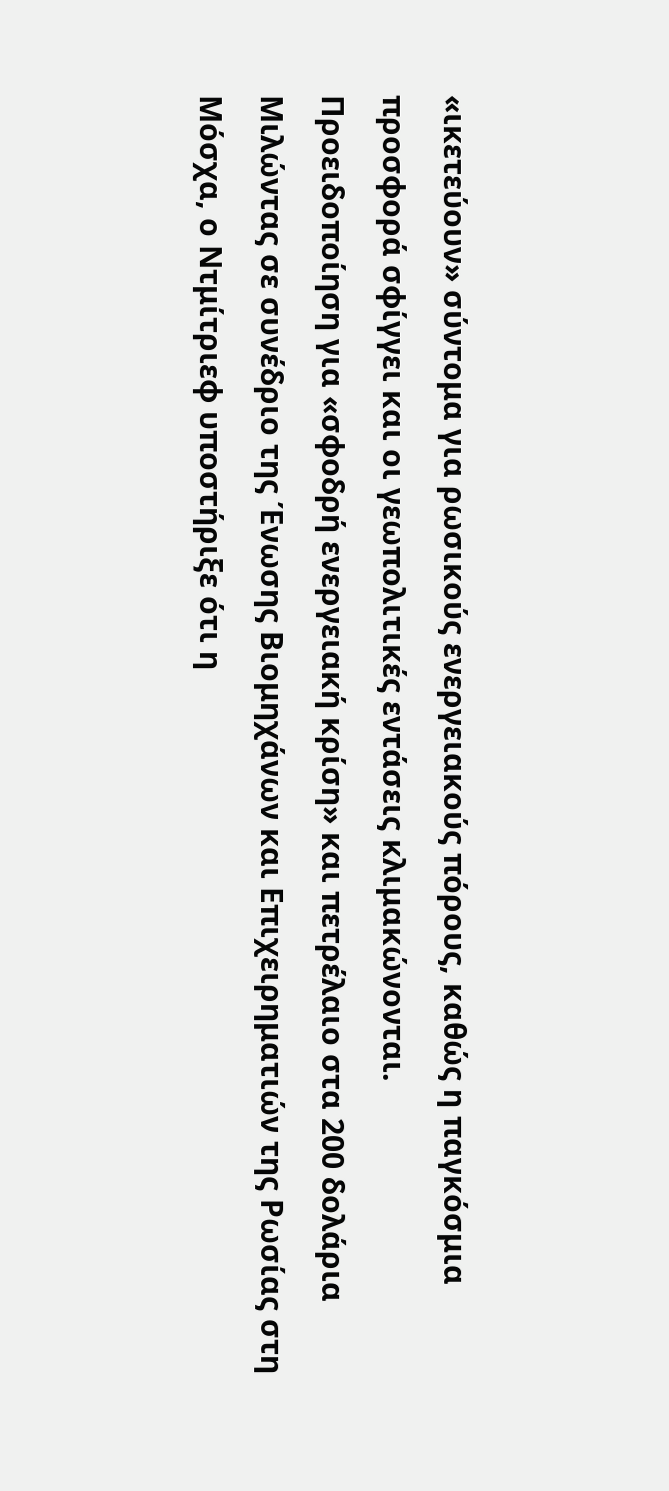«ικετεύουν» σύντομα για ρωσικούς ενεργειακούς πόρους, καθώς η παγκόσμια προσφορά σφίγγει και οι γεωπολιτικές εντάσεις κλιμακώνονται.
Προειδοποίηση για «σφοδρή ενεργειακή κρίση» και πετρέλαιο στα 200 δολάρια
Μιλώντας σε συνέδριο της Ένωσης Βιομηχάνων και Επιχειρηματιών της Ρωσίας στη Μόσχα, ο Ντμίτριεφ υποστήριξε ότι η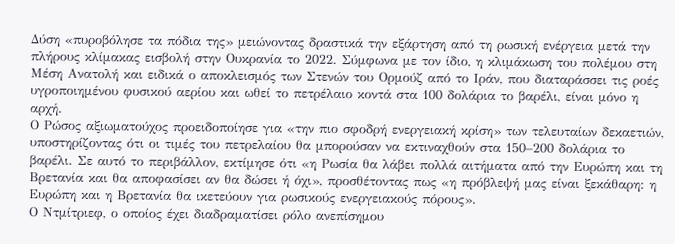Δύση «πυροβόλησε τα πόδια της» μειώνοντας δραστικά την εξάρτηση από τη ρωσική ενέργεια μετά την πλήρους κλίμακας εισβολή στην Ουκρανία το 2022. Σύμφωνα με τον ίδιο, η κλιμάκωση του πολέμου στη Μέση Ανατολή και ειδικά ο αποκλεισμός των Στενών του Ορμούζ από το Ιράν, που διαταράσσει τις ροές υγροποιημένου φυσικού αερίου και ωθεί το πετρέλαιο κοντά στα 100 δολάρια το βαρέλι, είναι μόνο η αρχή.
Ο Ρώσος αξιωματούχος προειδοποίησε για «την πιο σφοδρή ενεργειακή κρίση» των τελευταίων δεκαετιών, υποστηρίζοντας ότι οι τιμές του πετρελαίου θα μπορούσαν να εκτιναχθούν στα 150–200 δολάρια το βαρέλι. Σε αυτό το περιβάλλον, εκτίμησε ότι «η Ρωσία θα λάβει πολλά αιτήματα από την Ευρώπη και τη Βρετανία και θα αποφασίσει αν θα δώσει ή όχι», προσθέτοντας πως «η πρόβλεψή μας είναι ξεκάθαρη: η Ευρώπη και η Βρετανία θα ικετεύουν για ρωσικούς ενεργειακούς πόρους».
Ο Ντμίτριεφ, ο οποίος έχει διαδραματίσει ρόλο ανεπίσημου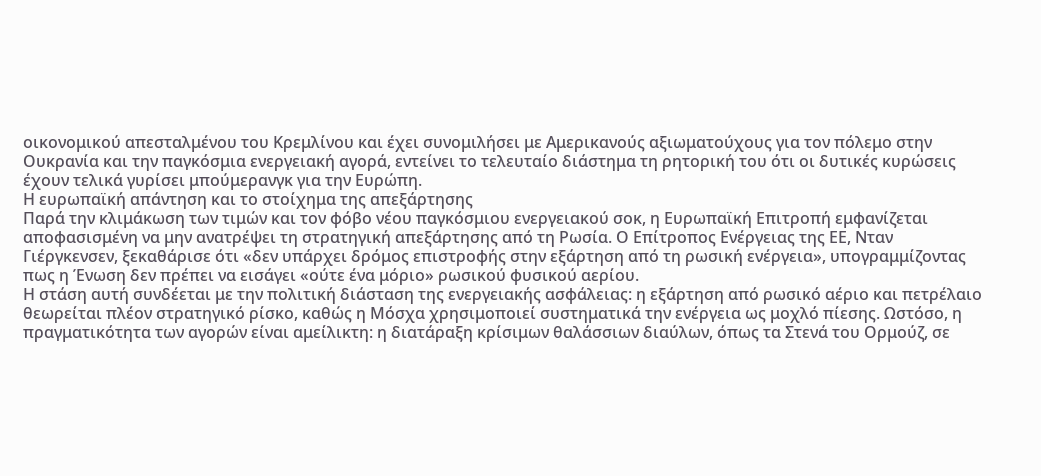οικονομικού απεσταλμένου του Κρεμλίνου και έχει συνομιλήσει με Αμερικανούς αξιωματούχους για τον πόλεμο στην Ουκρανία και την παγκόσμια ενεργειακή αγορά, εντείνει το τελευταίο διάστημα τη ρητορική του ότι οι δυτικές κυρώσεις έχουν τελικά γυρίσει μπούμερανγκ για την Ευρώπη.
Η ευρωπαϊκή απάντηση και το στοίχημα της απεξάρτησης
Παρά την κλιμάκωση των τιμών και τον φόβο νέου παγκόσμιου ενεργειακού σοκ, η Ευρωπαϊκή Επιτροπή εμφανίζεται αποφασισμένη να μην ανατρέψει τη στρατηγική απεξάρτησης από τη Ρωσία. Ο Επίτροπος Ενέργειας της ΕΕ, Νταν Γιέργκενσεν, ξεκαθάρισε ότι «δεν υπάρχει δρόμος επιστροφής στην εξάρτηση από τη ρωσική ενέργεια», υπογραμμίζοντας πως η Ένωση δεν πρέπει να εισάγει «ούτε ένα μόριο» ρωσικού φυσικού αερίου.
Η στάση αυτή συνδέεται με την πολιτική διάσταση της ενεργειακής ασφάλειας: η εξάρτηση από ρωσικό αέριο και πετρέλαιο θεωρείται πλέον στρατηγικό ρίσκο, καθώς η Μόσχα χρησιμοποιεί συστηματικά την ενέργεια ως μοχλό πίεσης. Ωστόσο, η πραγματικότητα των αγορών είναι αμείλικτη: η διατάραξη κρίσιμων θαλάσσιων διαύλων, όπως τα Στενά του Ορμούζ, σε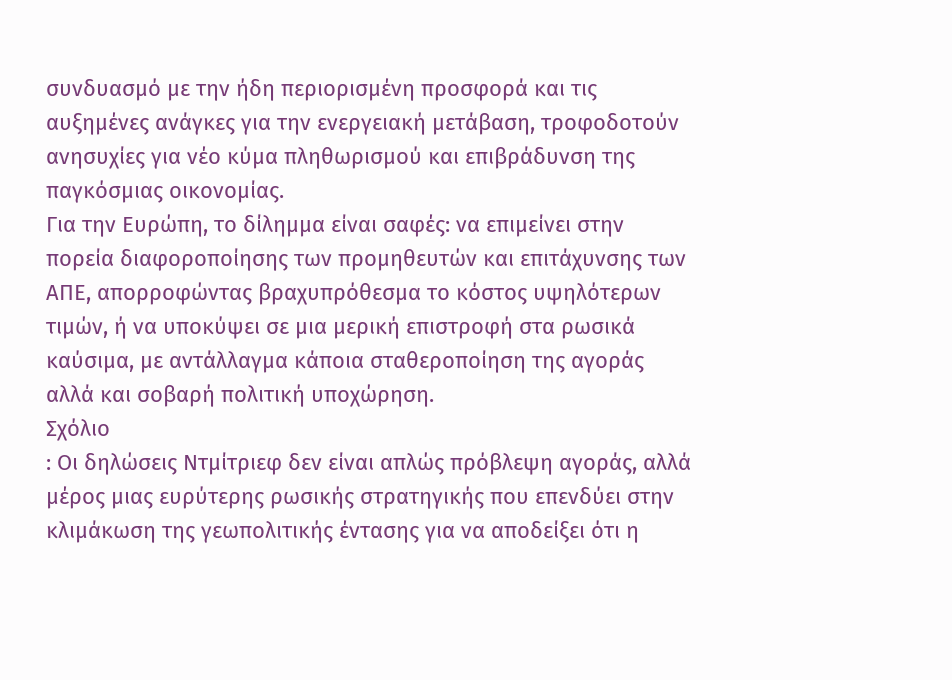συνδυασμό με την ήδη περιορισμένη προσφορά και τις αυξημένες ανάγκες για την ενεργειακή μετάβαση, τροφοδοτούν ανησυχίες για νέο κύμα πληθωρισμού και επιβράδυνση της παγκόσμιας οικονομίας.
Για την Ευρώπη, το δίλημμα είναι σαφές: να επιμείνει στην πορεία διαφοροποίησης των προμηθευτών και επιτάχυνσης των ΑΠΕ, απορροφώντας βραχυπρόθεσμα το κόστος υψηλότερων τιμών, ή να υποκύψει σε μια μερική επιστροφή στα ρωσικά καύσιμα, με αντάλλαγμα κάποια σταθεροποίηση της αγοράς αλλά και σοβαρή πολιτική υποχώρηση.
Σχόλιο
: Οι δηλώσεις Ντμίτριεφ δεν είναι απλώς πρόβλεψη αγοράς, αλλά μέρος μιας ευρύτερης ρωσικής στρατηγικής που επενδύει στην κλιμάκωση της γεωπολιτικής έντασης για να αποδείξει ότι η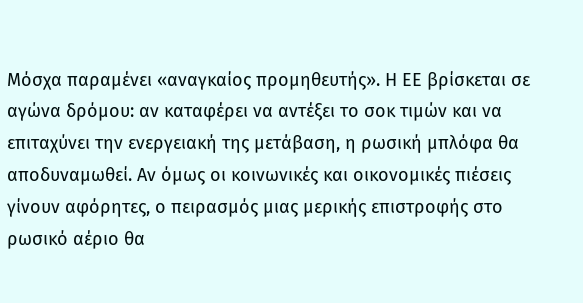Μόσχα παραμένει «αναγκαίος προμηθευτής». Η ΕΕ βρίσκεται σε αγώνα δρόμου: αν καταφέρει να αντέξει το σοκ τιμών και να επιταχύνει την ενεργειακή της μετάβαση, η ρωσική μπλόφα θα αποδυναμωθεί. Αν όμως οι κοινωνικές και οικονομικές πιέσεις γίνουν αφόρητες, ο πειρασμός μιας μερικής επιστροφής στο ρωσικό αέριο θα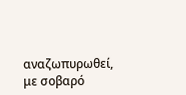αναζωπυρωθεί, με σοβαρό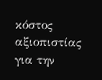κόστος αξιοπιστίας για την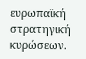ευρωπαϊκή στρατηγική κυρώσεων.